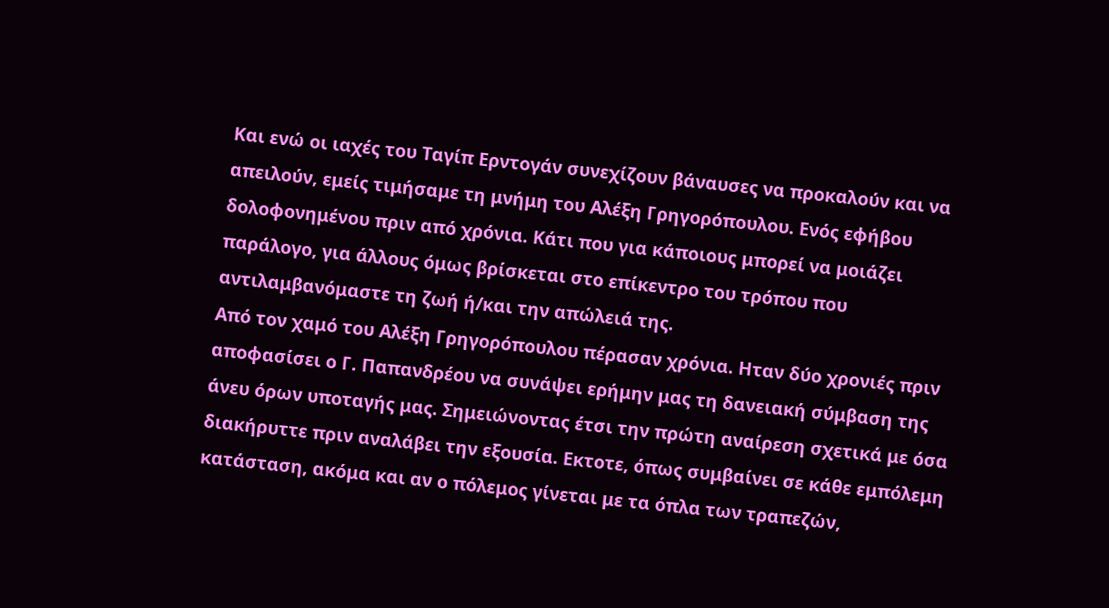Και ενώ οι ιαχές του Ταγίπ Ερντογάν συνεχίζουν βάναυσες να προκαλούν και να απειλούν, εμείς τιμήσαμε τη μνήμη του Αλέξη Γρηγορόπουλου. Ενός εφήβου δολοφονημένου πριν από χρόνια. Κάτι που για κάποιους μπορεί να μοιάζει παράλογο, για άλλους όμως βρίσκεται στο επίκεντρο του τρόπου που αντιλαμβανόμαστε τη ζωή ή/και την απώλειά της.
Από τον χαμό του Αλέξη Γρηγορόπουλου πέρασαν χρόνια. Ηταν δύο χρονιές πριν αποφασίσει ο Γ. Παπανδρέου να συνάψει ερήμην μας τη δανειακή σύμβαση της άνευ όρων υποταγής μας. Σημειώνοντας έτσι την πρώτη αναίρεση σχετικά με όσα διακήρυττε πριν αναλάβει την εξουσία. Εκτοτε, όπως συμβαίνει σε κάθε εμπόλεμη κατάσταση, ακόμα και αν ο πόλεμος γίνεται με τα όπλα των τραπεζών,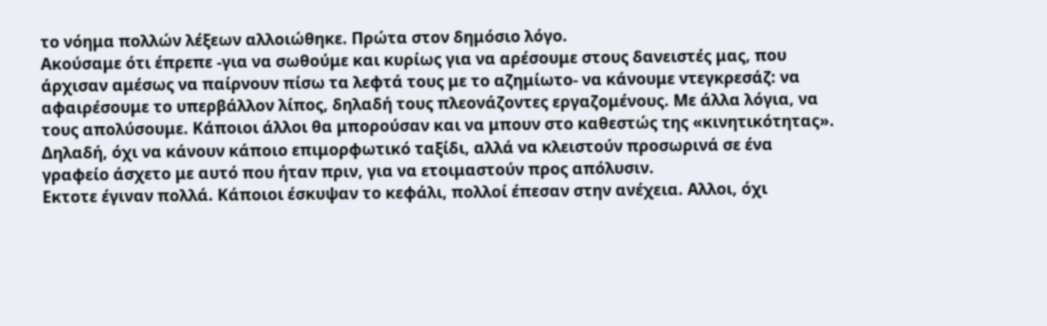το νόημα πολλών λέξεων αλλοιώθηκε. Πρώτα στον δημόσιο λόγο.
Ακούσαμε ότι έπρεπε -για να σωθούμε και κυρίως για να αρέσουμε στους δανειστές μας, που άρχισαν αμέσως να παίρνουν πίσω τα λεφτά τους με το αζημίωτο- να κάνουμε ντεγκρεσάζ: να αφαιρέσουμε το υπερβάλλον λίπος, δηλαδή τους πλεονάζοντες εργαζομένους. Με άλλα λόγια, να τους απολύσουμε. Κάποιοι άλλοι θα μπορούσαν και να μπουν στο καθεστώς της «κινητικότητας». Δηλαδή, όχι να κάνουν κάποιο επιμορφωτικό ταξίδι, αλλά να κλειστούν προσωρινά σε ένα γραφείο άσχετο με αυτό που ήταν πριν, για να ετοιμαστούν προς απόλυσιν.
Εκτοτε έγιναν πολλά. Κάποιοι έσκυψαν το κεφάλι, πολλοί έπεσαν στην ανέχεια. Αλλοι, όχι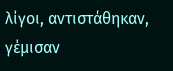λίγοι, αντιστάθηκαν, γέμισαν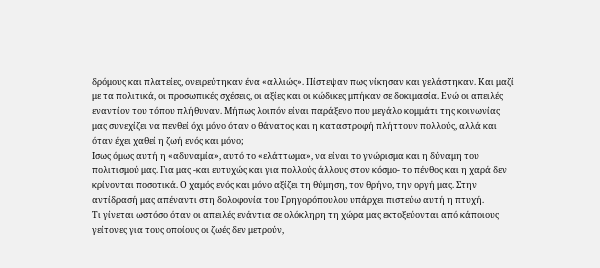δρόμους και πλατείες, ονειρεύτηκαν ένα «αλλιώς». Πίστεψαν πως νίκησαν και γελάστηκαν. Και μαζί με τα πολιτικά, οι προσωπικές σχέσεις, οι αξίες και οι κώδικες μπήκαν σε δοκιμασία. Ενώ οι απειλές εναντίον του τόπου πλήθυναν. Μήπως λοιπόν είναι παράξενο που μεγάλο κομμάτι της κοινωνίας μας συνεχίζει να πενθεί όχι μόνο όταν ο θάνατος και η καταστροφή πλήττουν πολλούς, αλλά και όταν έχει χαθεί η ζωή ενός και μόνο;
Ισως όμως αυτή η «αδυναμία», αυτό το «ελάττωμα», να είναι το γνώρισμα και η δύναμη του πολιτισμού μας. Για μας -και ευτυχώς και για πολλούς άλλους στον κόσμο- το πένθος και η χαρά δεν κρίνονται ποσοτικά. Ο χαμός ενός και μόνο αξίζει τη θύμηση, τον θρήνο, την οργή μας. Στην αντίδρασή μας απέναντι στη δολοφονία του Γρηγορόπουλου υπάρχει πιστεύω αυτή η πτυχή.
Τι γίνεται ωστόσο όταν οι απειλές ενάντια σε ολόκληρη τη χώρα μας εκτοξεύονται από κάποιους γείτονες για τους οποίους οι ζωές δεν μετρούν,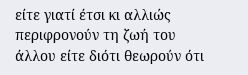είτε γιατί έτσι κι αλλιώς περιφρονούν τη ζωή του άλλου είτε διότι θεωρούν ότι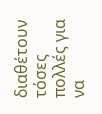διαθέτουν τόσες πολλές για να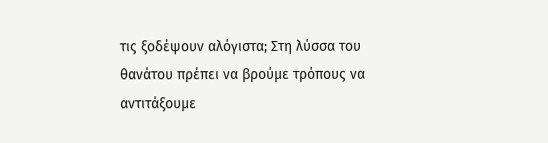τις ξοδέψουν αλόγιστα; Στη λύσσα του θανάτου πρέπει να βρούμε τρόπους να αντιτάξουμε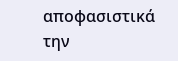αποφασιστικά την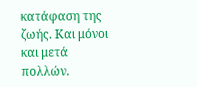κατάφαση της ζωής. Και μόνοι και μετά πολλών.